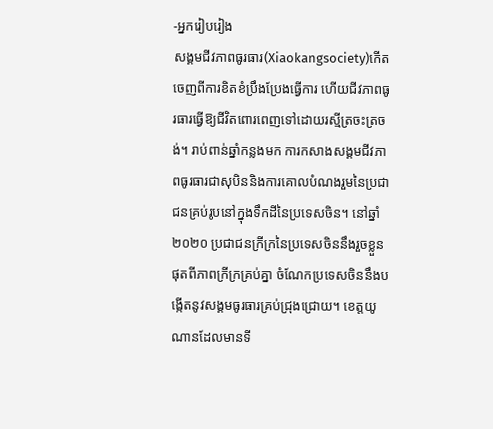-អ្នករៀបរៀង
សង្គមជីវភាពធូរធារ(Xiaokangsociety)កើតចេញពីការខិតខំប្រឹងប្រែងធ្វើការ ហើយជីវភាពធូរធារធ្វើឱ្យជីវិតពោរពេញទៅដោយរស្មីត្រចះត្រចង់។ រាប់ពាន់ឆ្នាំកន្លងមក ការកសាងសង្គមជីវភាពធូរធារជាសុបិននិងការគោលបំណងរួមនៃប្រជាជនគ្រប់រូបនៅក្នុងទឹកដីនៃប្រទេសចិន។ នៅឆ្នាំ ២០២០ ប្រជាជនក្រីក្រនៃប្រទេសចិននឹងរួចខ្លួនផុតពីភាពក្រីក្រគ្រប់គ្នា ចំណែកប្រទេសចិននឹងបង្កើតនូវសង្គមធូរធារគ្រប់ជ្រុងជ្រោយ។ ខេត្តយូណានដែលមានទី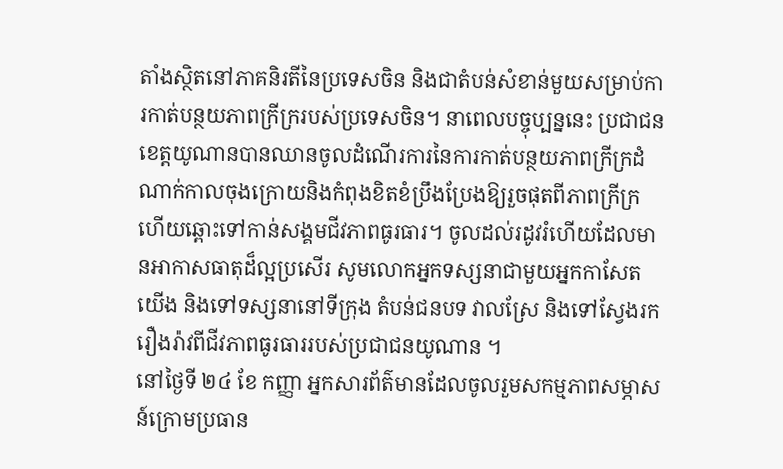តាំងស្ថិតនៅភាគនិរតីនៃប្រទេសចិន និងជាតំបន់សំខាន់មួយសម្រាប់ការកាត់បន្ថយភាពក្រីក្ររបស់ប្រទេសចិន។ នាពេលបច្ចុប្បន្ននេះ ប្រជាជនខេត្តយូណានបានឈានចូលដំណើរការនៃការកាត់បន្ថយភាពក្រីក្រដំណាក់កាលចុងក្រោយនិងកំពុងខិតខំប្រឹងប្រែងឱ្យរួចផុតពីភាពក្រីក្រហើយឆ្ពោះទៅកាន់សង្គមជីវភាពធូរធារ។ ចូលដល់រដូវរំហើយដែលមានអាកាសធាតុដ៏ល្អប្រសើរ សូមលោកអ្នកទស្សនាជាមួយអ្នកកាសែតយើង និងទៅទស្សនានៅទីក្រុង តំបន់ជនបទ វាលស្រែ និងទៅស្វែងរករឿងរ៉ាវពីជីវភាពធូរធាររបស់ប្រជាជនយូណាន ។
នៅថ្ងៃទី ២៤ ខែ កញ្ញា អ្នកសារព័ត៌មានដែលចូលរួមសកម្មភាពសម្ភាសន៍ក្រោមប្រធាន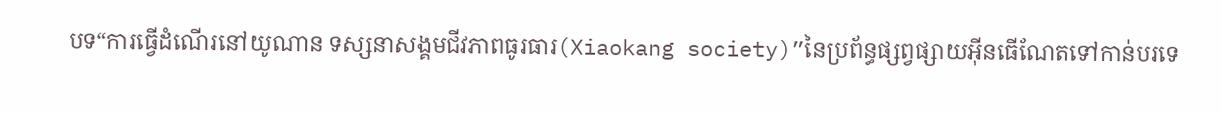បទ“ការធ្វើដំណើរនៅយូណាន ទស្សនាសង្គមជីវភាពធូរធារ(Xiaokang society)”នៃប្រព័ន្ធផ្សព្វផ្សាយអ៊ីនធើណែតទៅកាន់បរទេ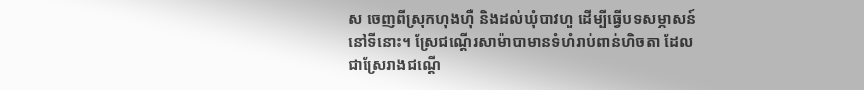ស ចេញពីស្រុកហុងហ៊ឺ និងដល់ឃុំបាវហួ ដើម្បីធ្វើបទសម្ភាសន៍នៅទីនោះ។ ស្រែជណ្តើរសាម៉ាបាមានទំហំរាប់ពាន់ហិចតា ដែលជាស្រែរាងជណ្តើ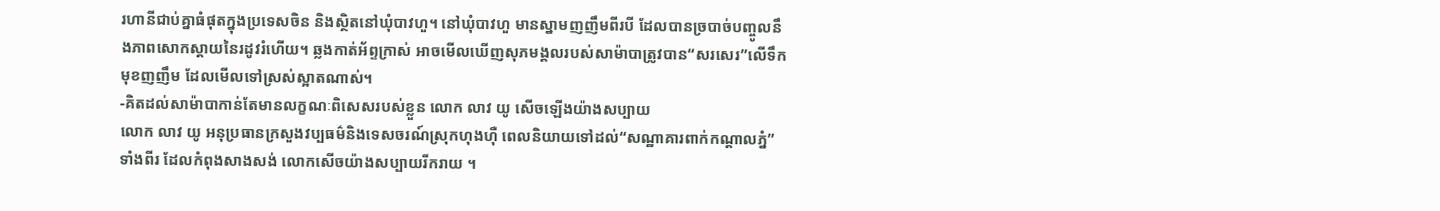រហានីជាប់គ្នាធំផុតក្នុងប្រទេសចិន និងស្ថិតនៅឃុំបាវហួ។ នៅឃុំបាវហួ មានស្នាមញញឹមពីរបី ដែលបានច្របាច់បញ្ចូលនឹងភាពសោកស្តាយនៃរដូវរំហើយ។ ឆ្លងកាត់អ័ព្ទក្រាស់ អាចមើលឃើញសុភមង្គលរបស់សាម៉ាបាត្រូវបាន“សរសេរ”លើទឹកមុខញញឹម ដែលមើលទៅស្រស់ស្អាតណាស់។
-គិតដល់សាម៉ាបាកាន់តែមានលក្ខណៈពិសេសរបស់ខ្លួន លោក លាវ យូ សើចឡើងយ៉ាងសប្បាយ
លោក លាវ យូ អនុប្រធានក្រសួងវប្បធម៌និងទេសចរណ៍ស្រុកហុងហ៊ឺ ពេលនិយាយទៅដល់“សណ្ឋាគារពាក់កណ្តាលភ្នំ”ទាំងពីរ ដែលកំពុងសាងសង់ លោកសើចយ៉ាងសប្បាយរីករាយ ។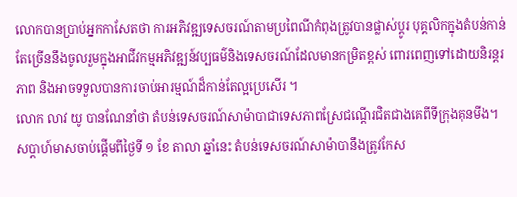លោកបានប្រាប់អ្នកកាសែតថា ការអភិវឌ្ឍទេសចរណ៍តាមប្រពៃណីកំពុងត្រូវបានផ្លាស់ប្តូរ បុគ្គលិកក្នុងតំបន់កាន់តែច្រើននឹងចូលរួមក្នុងអាជីវកម្មអភិវឌ្ឍន៍វប្បធម៌និងទេសចរណ៍ដែលមានកម្រិតខ្ពស់ ពោរពេញទៅដោយនិរន្តរភាព និងអាចទទួលបានការចាប់អារម្មណ៍ដ៏កាន់តែល្អប្រេសើរ ។
លោក លាវ យូ បានណែនាំថា តំបន់ទេសចរណ៍សាម៉ាបាជាទេសភាពស្រែជណ្តើរជិតជាងគេពីទីក្រុងគុនមីង។ សប្តាហ៍មាសចាប់ផ្តើមពីថ្ងៃទី ១ ខែ តាលា ឆ្នាំនេះ តំបន់ទេសចរណ៍សាម៉ាបានឹងត្រូវកែស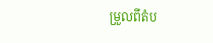ម្រួលពីតំប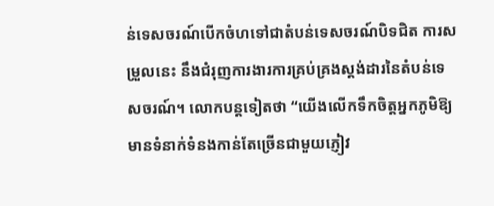ន់ទេសចរណ៍បើកចំហទៅជាតំបន់ទេសចរណ៍បិទជិត ការសម្រួលនេះ នឹងជំរុញការងារការគ្រប់គ្រងស្តង់ដារនៃតំបន់ទេសចរណ៍។ លោកបន្តទៀតថា “យើងលើកទឹកចិត្តអ្នកភូមិឱ្យមានទំនាក់ទំនងកាន់តែច្រើនជាមួយភ្ញៀវ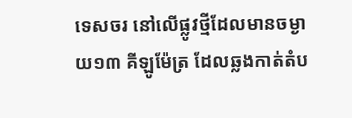ទេសចរ នៅលើផ្លូវថ្មីដែលមានចម្ងាយ១៣ គីឡូម៉ែត្រ ដែលឆ្លងកាត់តំប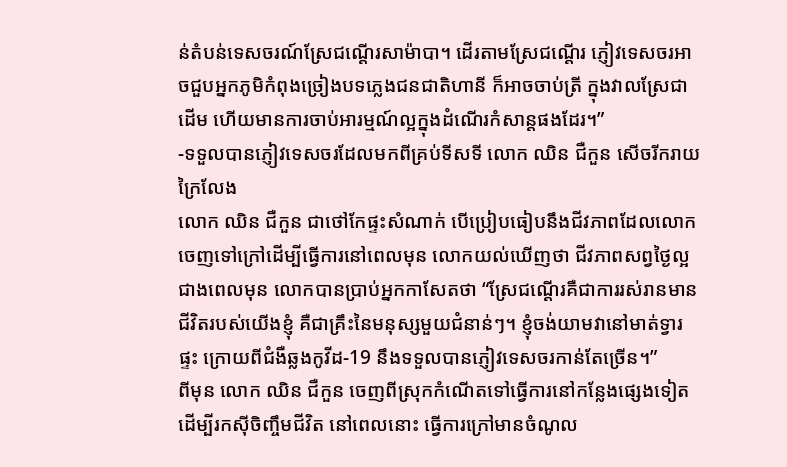ន់តំបន់ទេសចរណ៍ស្រែជណ្តើរសាម៉ាបា។ ដើរតាមស្រែជណ្តើរ ភ្ញៀវទេសចរអាចជួបអ្នកភូមិកំពុងច្រៀងបទភ្លេងជនជាតិហានី ក៏អាចចាប់ត្រី ក្នុងវាលស្រែជាដើម ហើយមានការចាប់អារម្មណ៍ល្អក្នុងដំណើរកំសាន្តផងដែរ។”
-ទទួលបានភ្ញៀវទេសចរដែលមកពីគ្រប់ទីសទី លោក ឈិន ជឺកួន សើចរីករាយក្រៃលែង
លោក ឈិន ជឺកួន ជាថៅកែផ្ទះសំណាក់ បើប្រៀបធៀបនឹងជីវភាពដែលលោកចេញទៅក្រៅដើម្បីធ្វើការនៅពេលមុន លោកយល់ឃើញថា ជីវភាពសព្វថ្ងៃល្អជាងពេលមុន លោកបានប្រាប់អ្នកកាសែតថា “ស្រែជណ្តើរគឺជាការរស់រានមានជីវិតរបស់យើងខ្ញុំ គឺជាគ្រឹះនៃមនុស្សមួយជំនាន់ៗ។ ខ្ញុំចង់យាមវានៅមាត់ទ្វារផ្ទះ ក្រោយពីជំងឺឆ្លងកូវីដ-19 នឹងទទួលបានភ្ញៀវទេសចរកាន់តែច្រើន។”
ពីមុន លោក ឈិន ជឺកួន ចេញពីស្រុកកំណើតទៅធ្វើការនៅកន្លែងផ្សេងទៀតដើម្បីរកស៊ីចិញ្ចឹមជីវិត នៅពេលនោះ ធ្វើការក្រៅមានចំណូល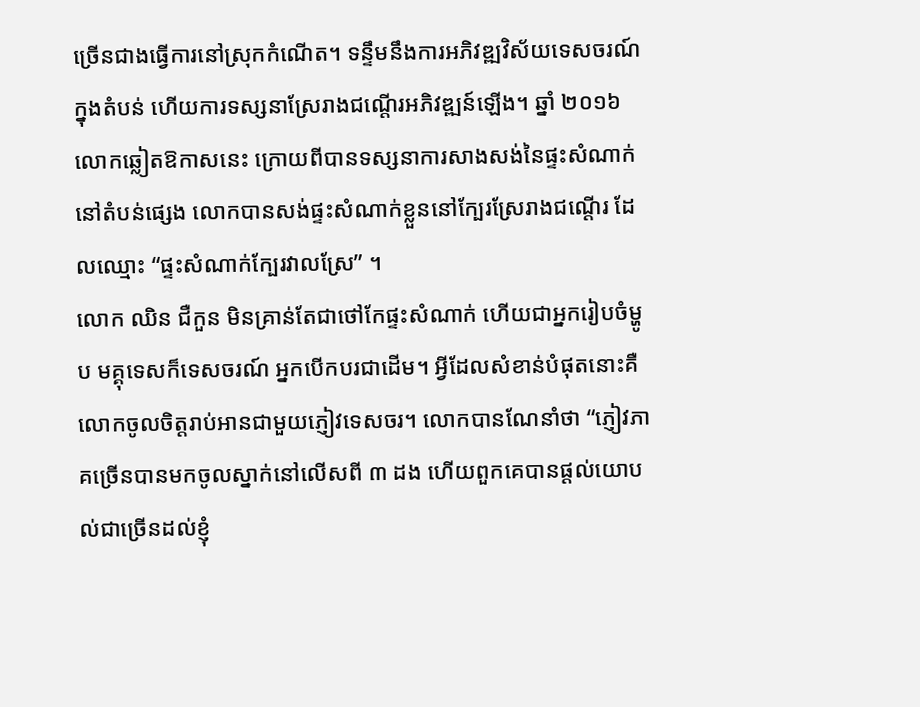ច្រើនជាងធ្វើការនៅស្រុកកំណើត។ ទន្ទឹមនឹងការអភិវឌ្ឍវិស័យទេសចរណ៍ក្នុងតំបន់ ហើយការទស្សនាស្រែរាងជណ្តើរអភិវឌ្ឍន៍ឡើង។ ឆ្នាំ ២០១៦ លោកឆ្លៀតឱកាសនេះ ក្រោយពីបានទស្សនាការសាងសង់នៃផ្ទះសំណាក់នៅតំបន់ផ្សេង លោកបានសង់ផ្ទះសំណាក់ខ្លួននៅក្បែរស្រែរាងជណ្តើរ ដែលឈ្មោះ “ផ្ទះសំណាក់ក្បែរវាលស្រែ” ។
លោក ឈិន ជឺកួន មិនគ្រាន់តែជាថៅកែផ្ទះសំណាក់ ហើយជាអ្នករៀបចំម្ហូប មគ្គុទេសក៏ទេសចរណ៍ អ្នកបើកបរជាដើម។ អ្វីដែលសំខាន់បំផុតនោះគឺ លោកចូលចិត្តរាប់អានជាមួយភ្ញៀវទេសចរ។ លោកបានណែនាំថា “ភ្ញៀវភាគច្រើនបានមកចូលស្នាក់នៅលើសពី ៣ ដង ហើយពួកគេបានផ្តល់យោបល់ជាច្រើនដល់ខ្ញុំ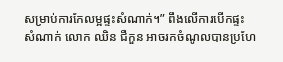សម្រាប់ការកែលម្អផ្ទះសំណាក់។” ពឹងលើការបើកផ្ទះសំណាក់ លោក ឈិន ជឺកួន អាចរកចំណូលបានប្រហែ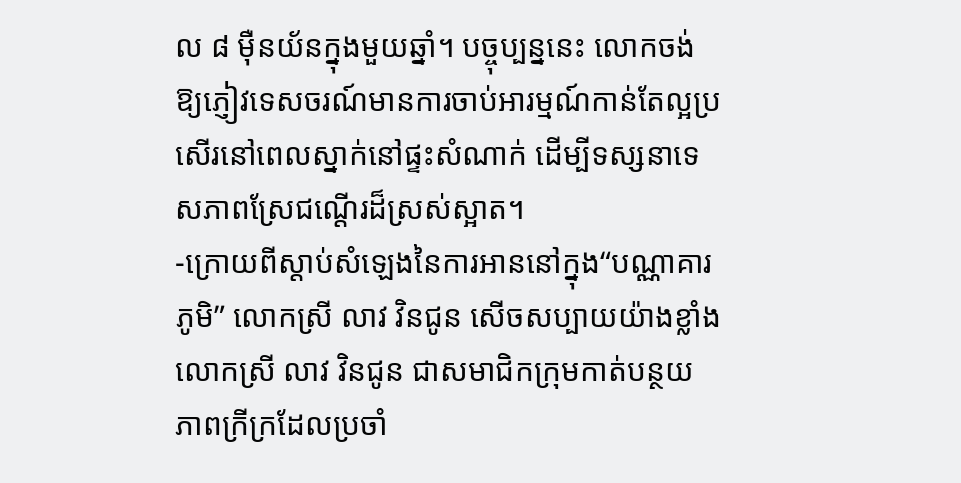ល ៨ ម៉ឺនយ័នក្នុងមួយឆ្នាំ។ បច្ចុប្បន្ននេះ លោកចង់ឱ្យភ្ញៀវទេសចរណ៍មានការចាប់អារម្មណ៍កាន់តែល្អប្រសើរនៅពេលស្នាក់នៅផ្ទះសំណាក់ ដើម្បីទស្សនាទេសភាពស្រែជណ្តើរដ៏ស្រស់ស្អាត។
-ក្រោយពីស្តាប់សំឡេងនៃការអាននៅក្នុង“បណ្ណាគារភូមិ” លោកស្រី លាវ វិនជូន សើចសប្បាយយ៉ាងខ្លាំង
លោកស្រី លាវ វិនជូន ជាសមាជិកក្រុមកាត់បន្ថយភាពក្រីក្រដែលប្រចាំ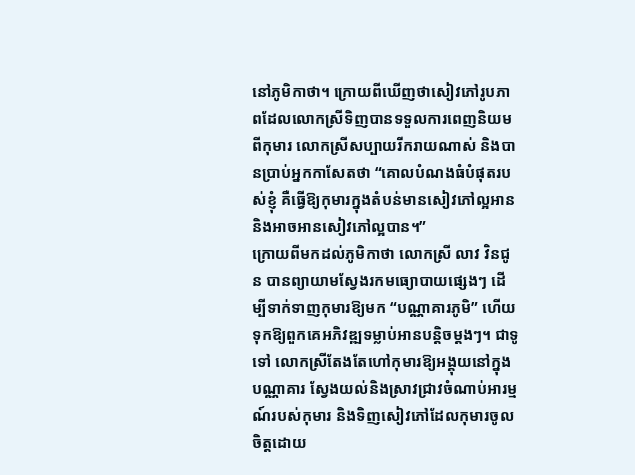នៅភូមិកាថា។ ក្រោយពីឃើញថាសៀវភៅរូបភាពដែលលោកស្រីទិញបានទទួលការពេញនិយមពីកុមារ លោកស្រីសប្បាយរីករាយណាស់ និងបានប្រាប់អ្នកកាសែតថា “គោលបំណងធំបំផុតរបស់ខ្ញុំ គឺធ្វើឱ្យកុមារក្នុងតំបន់មានសៀវភៅល្អអាន និងអាចអានសៀវភៅល្អបាន។”
ក្រោយពីមកដល់ភូមិកាថា លោកស្រី លាវ វិនជូន បានព្យាយាមស្វែងរកមធ្យោបាយផ្សេងៗ ដើម្បីទាក់ទាញកុមារឱ្យមក “បណ្ណាគារភូមិ” ហើយទុកឱ្យពួកគេអភិវឌ្ឍទម្លាប់អានបន្តិចម្តងៗ។ ជាទូទៅ លោកស្រីតែងតែហៅកុមារឱ្យអង្គុយនៅក្នុងបណ្ណាគារ ស្វែងយល់និងស្រាវជ្រាវចំណាប់អារម្មណ៍របស់កុមារ និងទិញសៀវភៅដែលកុមារចូលចិត្តដោយ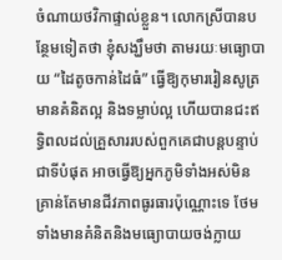ចំណាយថវិកាផ្ទាល់ខ្លួន។ លោកស្រីបានបន្ថែមទៀតថា ខ្ញុំសង្ឃឹមថា តាមរយៈមធ្យោបាយ “ដៃតូចកាន់ដៃធំ” ធ្វើឱ្យកុមាររៀនសូត្រ មានគំនិតល្អ និងទម្លាប់ល្អ ហើយបានជះឥទ្ធិពលដល់គ្រួសាររបស់ពួកគេជាបន្តបន្ទាប់ ជាទីបំផុត អាចធ្វើឱ្យអ្នកភូមិទាំងអស់មិនគ្រាន់តែមានជីវភាពធូរធារប៉ុណ្ណោះទេ ថែមទាំងមានគំនិតនិងមធ្យោបាយចង់ក្លាយ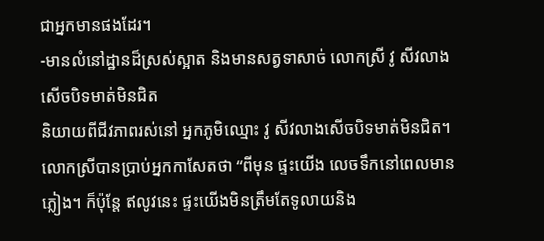ជាអ្នកមានផងដែរ។
-មានលំនៅដ្ឋានដ៏ស្រស់ស្អាត និងមានសត្វទាសាច់ លោកស្រី វូ សីវលាង សើចបិទមាត់មិនជិត
និយាយពីជីវភាពរស់នៅ អ្នកភូមិឈ្មោះ វូ សីវលាងសើចបិទមាត់មិនជិត។ លោកស្រីបានប្រាប់អ្នកកាសែតថា “ពីមុន ផ្ទះយើង លេចទឹកនៅពេលមានភ្លៀង។ ក៏ប៉ុន្តែ ឥលូវនេះ ផ្ទះយើងមិនត្រឹមតែទូលាយនិង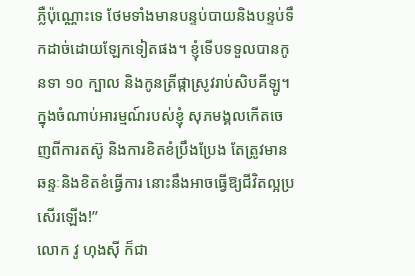ភ្លឺប៉ុណ្ណោះទេ ថែមទាំងមានបន្ទប់បាយនិងបន្ទប់ទឹកដាច់ដោយឡែកទៀតផង។ ខ្ញុំទើបទទួលបានកូនទា ១០ ក្បាល និងកូនត្រីផ្កាស្រូវរាប់សិបគីឡូ។ ក្នុងចំណាប់អារម្មណ៍របស់ខ្ញុំ សុភមង្គលកើតចេញពីការតស៊ូ និងការខិតខំប្រឹងប្រែង តែត្រូវមានឆន្ទៈនិងខិតខំធ្វើការ នោះនឹងអាចធ្វើឱ្យជីវិតល្អប្រសើរឡើង!”
លោក វូ ហុងស៊ី ក៏ជា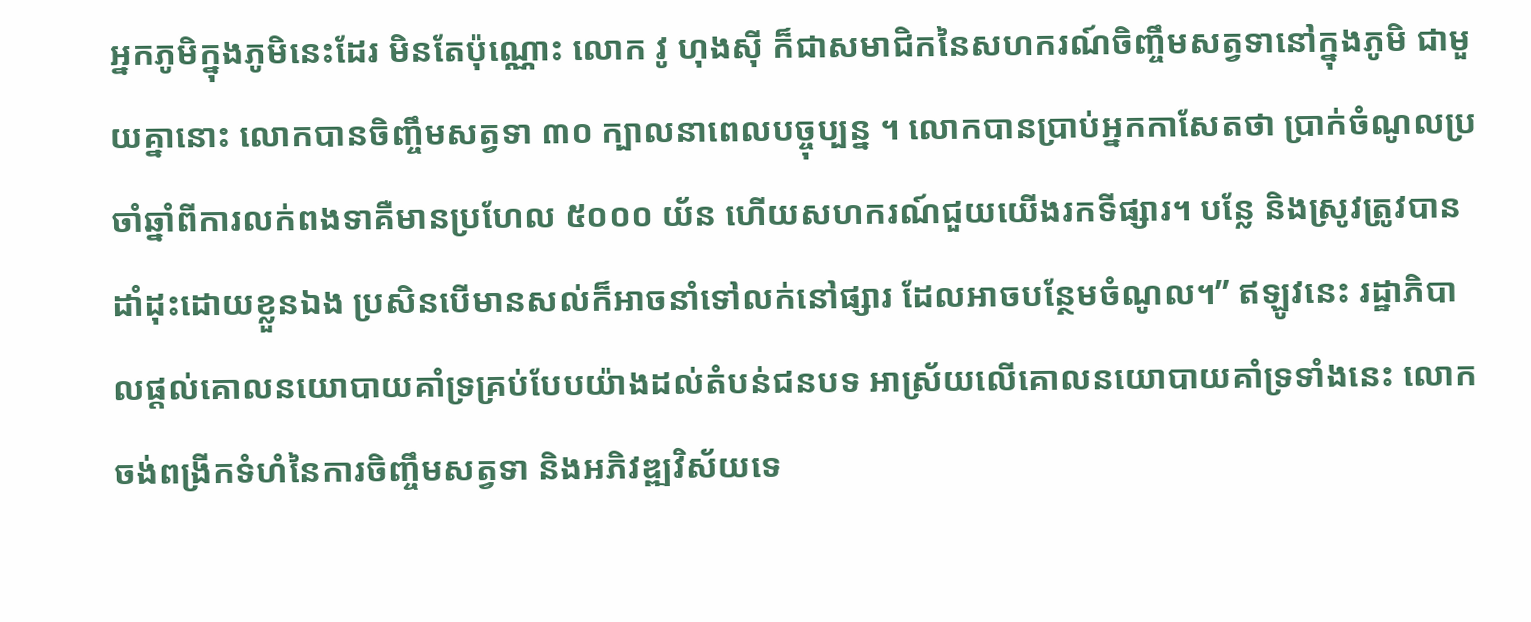អ្នកភូមិក្នុងភូមិនេះដែរ មិនតែប៉ុណ្ណោះ លោក វូ ហុងស៊ី ក៏ជាសមាជិកនៃសហករណ៍ចិញ្ចឹមសត្វទានៅក្នុងភូមិ ជាមួយគ្នានោះ លោកបានចិញ្ចឹមសត្វទា ៣០ ក្បាលនាពេលបច្ចុប្បន្ន ។ លោកបានប្រាប់អ្នកកាសែតថា ប្រាក់ចំណូលប្រចាំឆ្នាំពីការលក់ពងទាគឺមានប្រហែល ៥០០០ យ័ន ហើយសហករណ៍ជួយយើងរកទីផ្សារ។ បន្លែ និងស្រូវត្រូវបានដាំដុះដោយខ្លួនឯង ប្រសិនបើមានសល់ក៏អាចនាំទៅលក់នៅផ្សារ ដែលអាចបន្ថែមចំណូល។” ឥឡូវនេះ រដ្ឋាភិបាលផ្តល់គោលនយោបាយគាំទ្រគ្រប់បែបយ៉ាងដល់តំបន់ជនបទ អាស្រ័យលើគោលនយោបាយគាំទ្រទាំងនេះ លោកចង់ពង្រីកទំហំនៃការចិញ្ចឹមសត្វទា និងអភិវឌ្ឍវិស័យទេ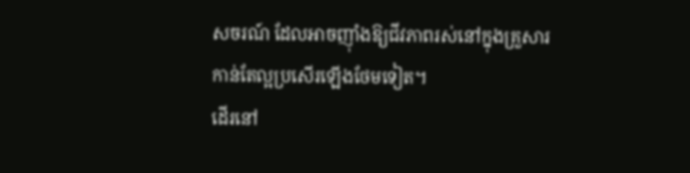សចរណ៍ ដែលអាចញ៉ាំងឱ្យជីវភាពរស់នៅក្នុងគ្រួសារកាន់តែល្អប្រសើរឡើងថែមទៀត។
ដើរនៅ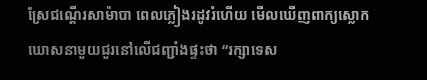ស្រែជណ្តើរសាម៉ាបា ពេលភ្លៀងរដូវរំហើយ មើលឃើញពាក្យស្លោកឃោសនាមួយជួរនៅលើជញ្ជាំងផ្ទះថា “រក្សាទេស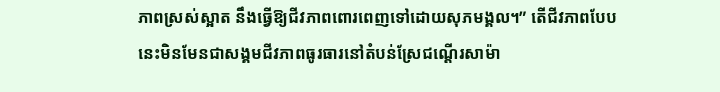ភាពស្រស់ស្អាត នឹងធ្វើឱ្យជីវភាពពោរពេញទៅដោយសុភមង្គល។” តើជីវភាពបែបនេះមិនមែនជាសង្គមជីវភាពធូរធារនៅតំបន់ស្រែជណ្តើរសាម៉ា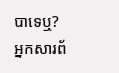បាទេឬ?
អ្នកសារព័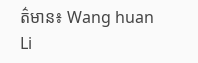ត៌មាន៖ Wang huan Li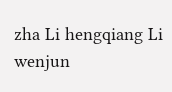zha Li hengqiang Li wenjun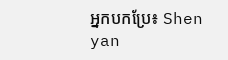អ្នកបកប្រែ៖ Shen yan